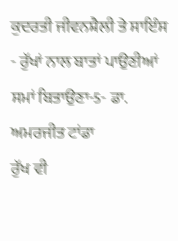ਕੁਦਰਤੀ ਜੀਵਨਸ਼ੈਲੀ ਤੇ ਸਾਇੰਸ - ਰੁੱਖਾਂ ਨਾਲ ਬਾਤਾਂ ਪਾਉਣੀਆਂ ਸਮਾਂ ਬਿਤਾਉਣਾ-5- ਡਾ. ਅਮਰਜੀਤ ਟਾਂਡਾ
ਰੁੱਖ ਵੀ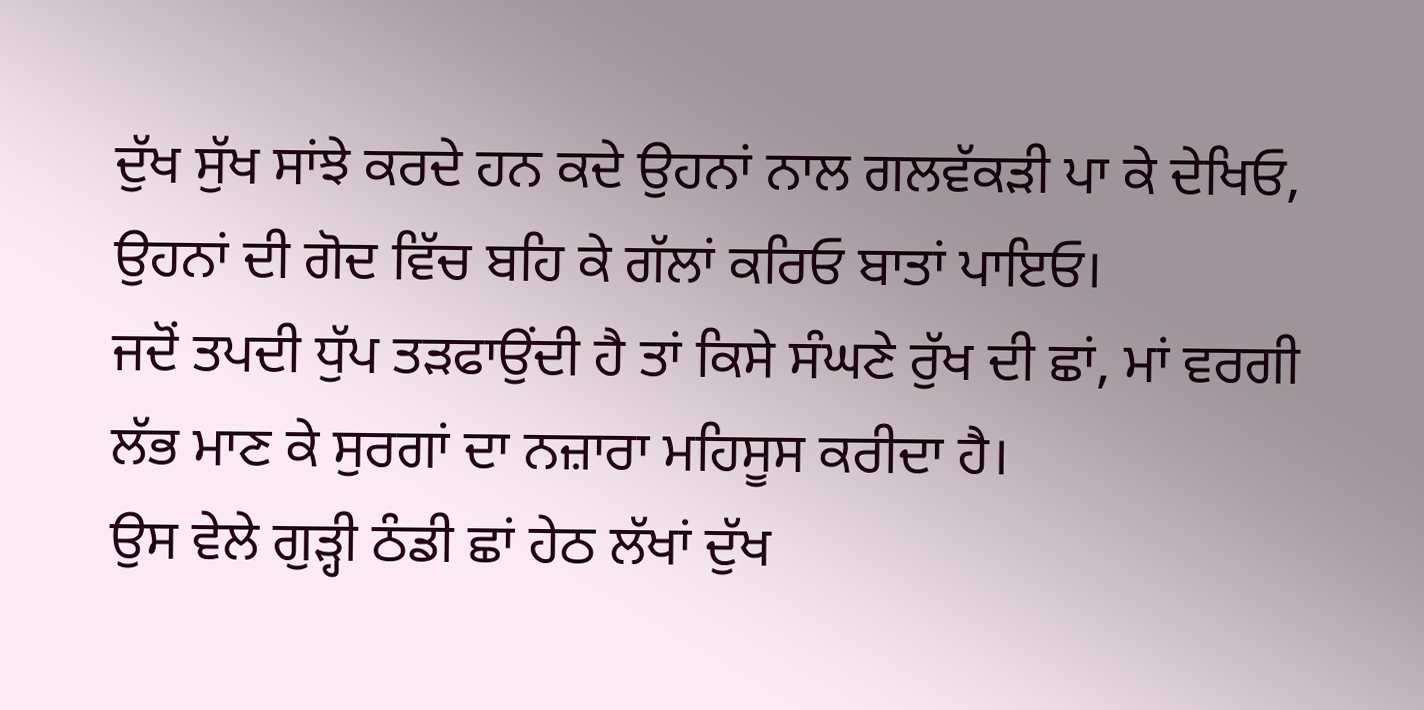ਦੁੱਖ ਸੁੱਖ ਸਾਂਝੇ ਕਰਦੇ ਹਨ ਕਦੇ ਉਹਨਾਂ ਨਾਲ ਗਲਵੱਕੜੀ ਪਾ ਕੇ ਦੇਖਿਓ, ਉਹਨਾਂ ਦੀ ਗੋਦ ਵਿੱਚ ਬਹਿ ਕੇ ਗੱਲਾਂ ਕਰਿਓ ਬਾਤਾਂ ਪਾਇਓ।
ਜਦੋਂ ਤਪਦੀ ਧੁੱਪ ਤੜਫਾਉਂਦੀ ਹੈ ਤਾਂ ਕਿਸੇ ਸੰਘਣੇ ਰੁੱਖ ਦੀ ਛਾਂ, ਮਾਂ ਵਰਗੀ ਲੱਭ ਮਾਣ ਕੇ ਸੁਰਗਾਂ ਦਾ ਨਜ਼ਾਰਾ ਮਹਿਸੂਸ ਕਰੀਦਾ ਹੈ।
ਉਸ ਵੇਲੇ ਗੁੜ੍ਹੀ ਠੰਡੀ ਛਾਂ ਹੇਠ ਲੱਖਾਂ ਦੁੱਖ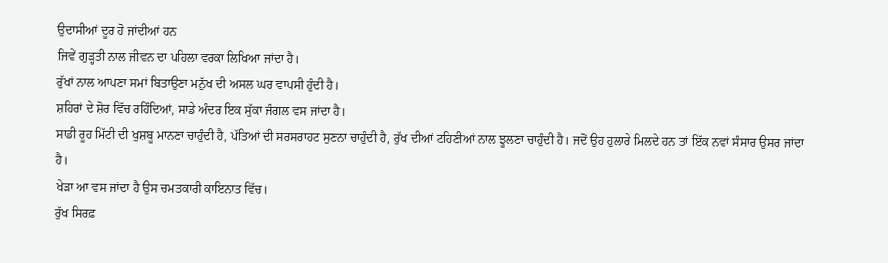ਉਦਾਸੀਆਂ ਦੂਰ ਹੋ ਜਾਂਦੀਆਂ ਹਨ
ਜਿਵੇਂ ਗੁੜ੍ਹਤੀ ਨਾਲ ਜੀਵਨ ਦਾ ਪਹਿਲਾ ਵਰਕਾ ਲਿਖਿਆ ਜਾਂਦਾ ਹੈ।
ਰੁੱਖਾਂ ਨਾਲ ਆਪਣਾ ਸਮਾਂ ਬਿਤਾਉਣਾ ਮਨੁੱਖ ਦੀ ਅਸਲ ਘਰ ਵਾਪਸੀ ਹੁੰਦੀ ਹੈ।
ਸ਼ਹਿਰਾਂ ਦੇ ਸ਼ੋਰ ਵਿੱਚ ਰਹਿੰਦਿਆਂ, ਸਾਡੇ ਅੰਦਰ ਇਕ ਸੁੱਕਾ ਜੰਗਲ ਵਸ ਜਾਂਦਾ ਹੈ।
ਸਾਡੀ ਰੂਹ ਮਿੱਟੀ ਦੀ ਖੁਸ਼ਬੂ ਮਾਨਣਾ ਚਾਹੁੰਦੀ ਹੈ, ਪੱਤਿਆਂ ਦੀ ਸਰਸਰਾਹਟ ਸੁਣਨਾ ਚਾਹੁੰਦੀ ਹੈ, ਰੁੱਖ ਦੀਆਂ ਟਹਿਣੀਆਂ ਨਾਲ ਝੂਲਣਾ ਚਾਹੁੰਦੀ ਹੈ। ਜਦੋਂ ਉਹ ਹੁਲਾਰੇ ਮਿਲਦੇ ਹਨ ਤਾਂ ਇੱਕ ਨਵਾਂ ਸੰਸਾਰ ਉਸਰ ਜਾਂਦਾ ਹੈ।
ਖੇੜਾ ਆ ਵਸ ਜਾਂਦਾ ਹੈ ਉਸ ਚਮਤਕਾਰੀ ਕਾਇਨਾਤ ਵਿੱਚ।
ਰੁੱਖ ਸਿਰਫ਼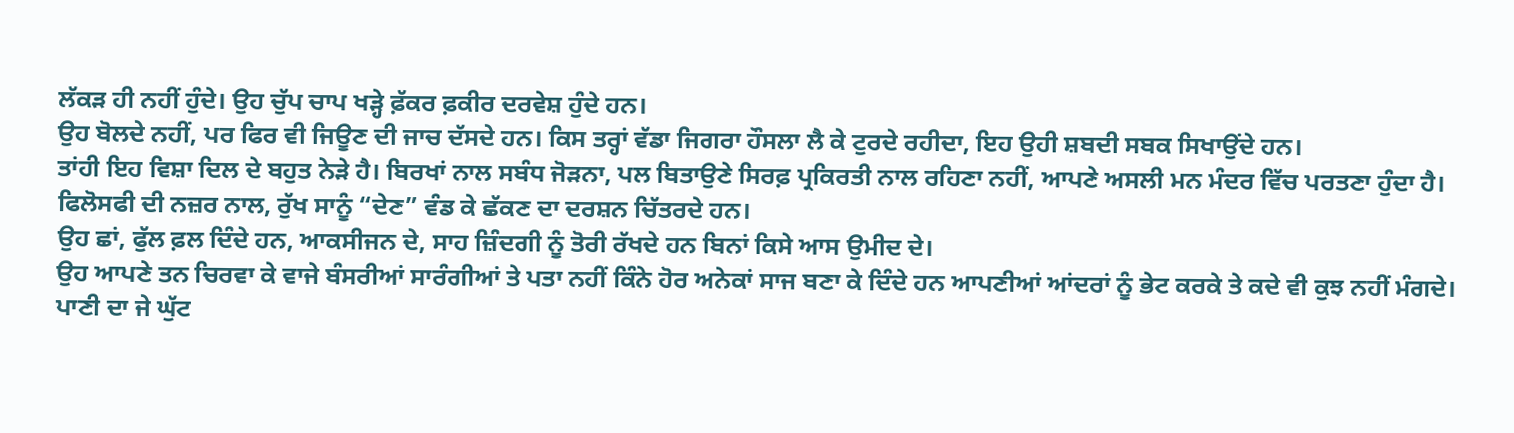ਲੱਕੜ ਹੀ ਨਹੀਂ ਹੁੰਦੇ। ਉਹ ਚੁੱਪ ਚਾਪ ਖੜ੍ਹੇ ਫ਼ੱਕਰ ਫ਼ਕੀਰ ਦਰਵੇਸ਼ ਹੁੰਦੇ ਹਨ।
ਉਹ ਬੋਲਦੇ ਨਹੀਂ, ਪਰ ਫਿਰ ਵੀ ਜਿਊਣ ਦੀ ਜਾਚ ਦੱਸਦੇ ਹਨ। ਕਿਸ ਤਰ੍ਹਾਂ ਵੱਡਾ ਜਿਗਰਾ ਹੌਸਲਾ ਲੈ ਕੇ ਟੁਰਦੇ ਰਹੀਦਾ, ਇਹ ਉਹੀ ਸ਼ਬਦੀ ਸਬਕ ਸਿਖਾਉਂਦੇ ਹਨ।
ਤਾਂਹੀ ਇਹ ਵਿਸ਼ਾ ਦਿਲ ਦੇ ਬਹੁਤ ਨੇੜੇ ਹੈ। ਬਿਰਖਾਂ ਨਾਲ ਸਬੰਧ ਜੋੜਨਾ, ਪਲ ਬਿਤਾਉਣੇ ਸਿਰਫ਼ ਪ੍ਰਕਿਰਤੀ ਨਾਲ ਰਹਿਣਾ ਨਹੀਂ, ਆਪਣੇ ਅਸਲੀ ਮਨ ਮੰਦਰ ਵਿੱਚ ਪਰਤਣਾ ਹੁੰਦਾ ਹੈ।
ਫਿਲੋਸਫੀ ਦੀ ਨਜ਼ਰ ਨਾਲ, ਰੁੱਖ ਸਾਨੂੰ “ਦੇਣ” ਵੰਡ ਕੇ ਛੱਕਣ ਦਾ ਦਰਸ਼ਨ ਚਿੱਤਰਦੇ ਹਨ।
ਉਹ ਛਾਂ, ਫੁੱਲ ਫ਼ਲ ਦਿੰਦੇ ਹਨ, ਆਕਸੀਜਨ ਦੇ, ਸਾਹ ਜ਼ਿੰਦਗੀ ਨੂੰ ਤੋਰੀ ਰੱਖਦੇ ਹਨ ਬਿਨਾਂ ਕਿਸੇ ਆਸ ਉਮੀਦ ਦੇ।
ਉਹ ਆਪਣੇ ਤਨ ਚਿਰਵਾ ਕੇ ਵਾਜੇ ਬੰਸਰੀਆਂ ਸਾਰੰਗੀਆਂ ਤੇ ਪਤਾ ਨਹੀਂ ਕਿੰਨੇ ਹੋਰ ਅਨੇਕਾਂ ਸਾਜ ਬਣਾ ਕੇ ਦਿੰਦੇ ਹਨ ਆਪਣੀਆਂ ਆਂਦਰਾਂ ਨੂੰ ਭੇਟ ਕਰਕੇ ਤੇ ਕਦੇ ਵੀ ਕੁਝ ਨਹੀਂ ਮੰਗਦੇ।
ਪਾਣੀ ਦਾ ਜੇ ਘੁੱਟ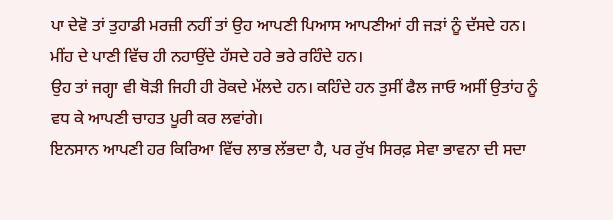ਪਾ ਦੇਵੋ ਤਾਂ ਤੁਹਾਡੀ ਮਰਜ਼ੀ ਨਹੀਂ ਤਾਂ ਉਹ ਆਪਣੀ ਪਿਆਸ ਆਪਣੀਆਂ ਹੀ ਜੜਾਂ ਨੂੰ ਦੱਸਦੇ ਹਨ।
ਮੀਂਹ ਦੇ ਪਾਣੀ ਵਿੱਚ ਹੀ ਨਹਾਉਂਦੇ ਹੱਸਦੇ ਹਰੇ ਭਰੇ ਰਹਿੰਦੇ ਹਨ।
ਉਹ ਤਾਂ ਜਗ੍ਹਾ ਵੀ ਥੋੜੀ ਜਿਹੀ ਹੀ ਰੋਕਦੇ ਮੱਲਦੇ ਹਨ। ਕਹਿੰਦੇ ਹਨ ਤੁਸੀਂ ਫੈਲ ਜਾਓ ਅਸੀਂ ਉਤਾਂਹ ਨੂੰ ਵਧ ਕੇ ਆਪਣੀ ਚਾਹਤ ਪੂਰੀ ਕਰ ਲਵਾਂਗੇ।
ਇਨਸਾਨ ਆਪਣੀ ਹਰ ਕਿਰਿਆ ਵਿੱਚ ਲਾਭ ਲੱਭਦਾ ਹੈ, ਪਰ ਰੁੱਖ ਸਿਰਫ਼ ਸੇਵਾ ਭਾਵਨਾ ਦੀ ਸਦਾ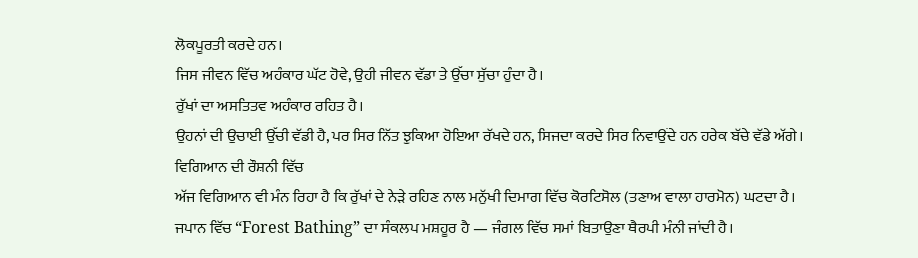ਲੋਕਪੂਰਤੀ ਕਰਦੇ ਹਨ।
ਜਿਸ ਜੀਵਨ ਵਿੱਚ ਅਹੰਕਾਰ ਘੱਟ ਹੋਵੇ, ਉਹੀ ਜੀਵਨ ਵੱਡਾ ਤੇ ਉੱਚਾ ਸੁੱਚਾ ਹੁੰਦਾ ਹੈ।
ਰੁੱਖਾਂ ਦਾ ਅਸਤਿਤਵ ਅਹੰਕਾਰ ਰਹਿਤ ਹੈ।
ਉਹਨਾਂ ਦੀ ਉਚਾਈ ਉੱਚੀ ਵੱਡੀ ਹੈ, ਪਰ ਸਿਰ ਨਿੱਤ ਝੁਕਿਆ ਹੋਇਆ ਰੱਖਦੇ ਹਨ, ਸਿਜਦਾ ਕਰਦੇ ਸਿਰ ਨਿਵਾਉਂਦੇ ਹਨ ਹਰੇਕ ਬੱਚੇ ਵੱਡੇ ਅੱਗੇ।
ਵਿਗਿਆਨ ਦੀ ਰੌਸ਼ਨੀ ਵਿੱਚ
ਅੱਜ ਵਿਗਿਆਨ ਵੀ ਮੰਨ ਰਿਹਾ ਹੈ ਕਿ ਰੁੱਖਾਂ ਦੇ ਨੇੜੇ ਰਹਿਣ ਨਾਲ ਮਨੁੱਖੀ ਦਿਮਾਗ ਵਿੱਚ ਕੋਰਟਿਸੋਲ (ਤਣਾਅ ਵਾਲਾ ਹਾਰਮੋਨ) ਘਟਦਾ ਹੈ।
ਜਪਾਨ ਵਿੱਚ “Forest Bathing” ਦਾ ਸੰਕਲਪ ਮਸ਼ਹੂਰ ਹੈ — ਜੰਗਲ ਵਿੱਚ ਸਮਾਂ ਬਿਤਾਉਣਾ ਥੈਰਪੀ ਮੰਨੀ ਜਾਂਦੀ ਹੈ।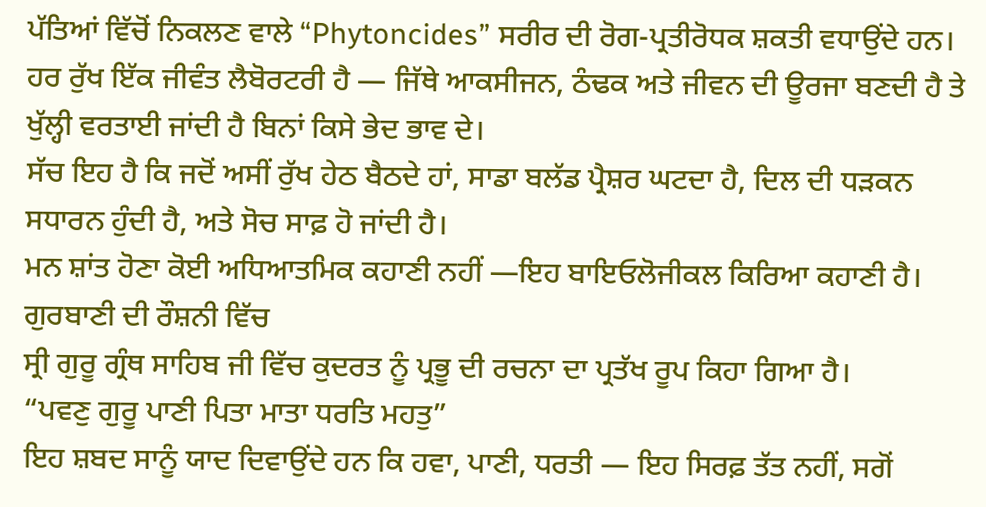ਪੱਤਿਆਂ ਵਿੱਚੋਂ ਨਿਕਲਣ ਵਾਲੇ “Phytoncides” ਸਰੀਰ ਦੀ ਰੋਗ-ਪ੍ਰਤੀਰੋਧਕ ਸ਼ਕਤੀ ਵਧਾਉਂਦੇ ਹਨ।
ਹਰ ਰੁੱਖ ਇੱਕ ਜੀਵੰਤ ਲੈਬੋਰਟਰੀ ਹੈ — ਜਿੱਥੇ ਆਕਸੀਜਨ, ਠੰਢਕ ਅਤੇ ਜੀਵਨ ਦੀ ਊਰਜਾ ਬਣਦੀ ਹੈ ਤੇ ਖੁੱਲ੍ਹੀ ਵਰਤਾਈ ਜਾਂਦੀ ਹੈ ਬਿਨਾਂ ਕਿਸੇ ਭੇਦ ਭਾਵ ਦੇ।
ਸੱਚ ਇਹ ਹੈ ਕਿ ਜਦੋਂ ਅਸੀਂ ਰੁੱਖ ਹੇਠ ਬੈਠਦੇ ਹਾਂ, ਸਾਡਾ ਬਲੱਡ ਪ੍ਰੈਸ਼ਰ ਘਟਦਾ ਹੈ, ਦਿਲ ਦੀ ਧੜਕਨ ਸਧਾਰਨ ਹੁੰਦੀ ਹੈ, ਅਤੇ ਸੋਚ ਸਾਫ਼ ਹੋ ਜਾਂਦੀ ਹੈ।
ਮਨ ਸ਼ਾਂਤ ਹੋਣਾ ਕੋਈ ਅਧਿਆਤਮਿਕ ਕਹਾਣੀ ਨਹੀਂ —ਇਹ ਬਾਇਓਲੋਜੀਕਲ ਕਿਰਿਆ ਕਹਾਣੀ ਹੈ।
ਗੁਰਬਾਣੀ ਦੀ ਰੌਸ਼ਨੀ ਵਿੱਚ
ਸ੍ਰੀ ਗੁਰੂ ਗ੍ਰੰਥ ਸਾਹਿਬ ਜੀ ਵਿੱਚ ਕੁਦਰਤ ਨੂੰ ਪ੍ਰਭੂ ਦੀ ਰਚਨਾ ਦਾ ਪ੍ਰਤੱਖ ਰੂਪ ਕਿਹਾ ਗਿਆ ਹੈ।
“ਪਵਣੁ ਗੁਰੂ ਪਾਣੀ ਪਿਤਾ ਮਾਤਾ ਧਰਤਿ ਮਹਤੁ”
ਇਹ ਸ਼ਬਦ ਸਾਨੂੰ ਯਾਦ ਦਿਵਾਉਂਦੇ ਹਨ ਕਿ ਹਵਾ, ਪਾਣੀ, ਧਰਤੀ — ਇਹ ਸਿਰਫ਼ ਤੱਤ ਨਹੀਂ, ਸਗੋਂ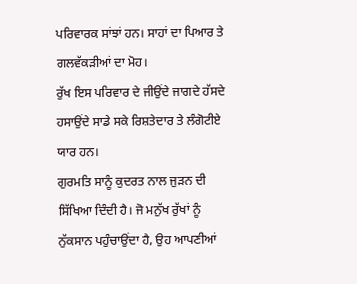ਪਰਿਵਾਰਕ ਸਾਂਝਾਂ ਹਨ। ਸਾਹਾਂ ਦਾ ਪਿਆਰ ਤੇ ਗਲਵੱਕੜੀਆਂ ਦਾ ਮੋਹ।
ਰੁੱਖ ਇਸ ਪਰਿਵਾਰ ਦੇ ਜੀਉਂਦੇ ਜਾਗਦੇ ਹੱਸਦੇ ਹਸਾਉਂਦੇ ਸਾਡੇ ਸਕੇ ਰਿਸ਼ਤੇਦਾਰ ਤੇ ਲੰਗੋਟੀਏ ਯਾਰ ਹਨ।
ਗੁਰਮਤਿ ਸਾਨੂੰ ਕੁਦਰਤ ਨਾਲ ਜੁੜਨ ਦੀ ਸਿੱਖਿਆ ਦਿੰਦੀ ਹੈ। ਜੋ ਮਨੁੱਖ ਰੁੱਖਾਂ ਨੂੰ ਨੁੱਕਸਾਨ ਪਹੁੰਚਾਉਂਦਾ ਹੈ, ਉਹ ਆਪਣੀਆਂ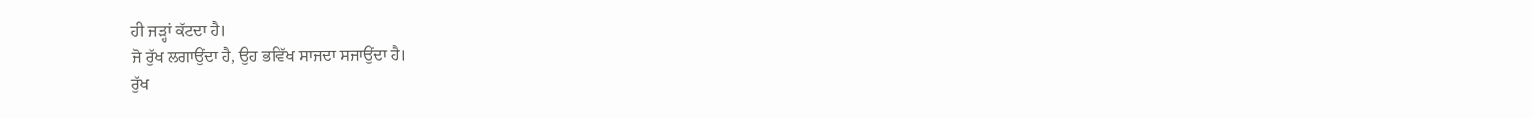ਹੀ ਜੜ੍ਹਾਂ ਕੱਟਦਾ ਹੈ।
ਜੋ ਰੁੱਖ ਲਗਾਉਂਦਾ ਹੈ, ਉਹ ਭਵਿੱਖ ਸਾਜਦਾ ਸਜਾਉਂਦਾ ਹੈ।
ਰੁੱਖ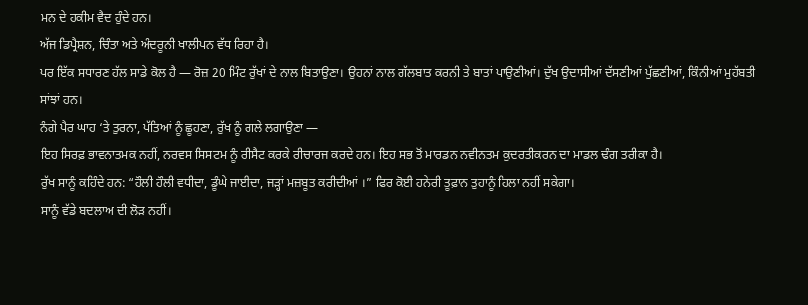ਮਨ ਦੇ ਹਕੀਮ ਵੈਦ ਹੁੰਦੇ ਹਨ।
ਅੱਜ ਡਿਪ੍ਰੈਸ਼ਨ, ਚਿੰਤਾ ਅਤੇ ਅੰਦਰੂਨੀ ਖਾਲੀਪਨ ਵੱਧ ਰਿਹਾ ਹੈ।
ਪਰ ਇੱਕ ਸਧਾਰਣ ਹੱਲ ਸਾਡੇ ਕੋਲ ਹੈ — ਰੋਜ਼ 20 ਮਿੰਟ ਰੁੱਖਾਂ ਦੇ ਨਾਲ ਬਿਤਾਉਣਾ। ਉਹਨਾਂ ਨਾਲ ਗੱਲਬਾਤ ਕਰਨੀ ਤੇ ਬਾਤਾਂ ਪਾਉਣੀਆਂ। ਦੁੱਖ ਉਦਾਸੀਆਂ ਦੱਸਣੀਆਂ ਪੁੱਛਣੀਆਂ, ਕਿੰਨੀਆਂ ਮੁਹੱਬਤੀ ਸਾਂਝਾਂ ਹਨ।
ਨੰਗੇ ਪੈਰ ਘਾਹ ‘ਤੇ ਤੁਰਨਾ, ਪੱਤਿਆਂ ਨੂੰ ਛੂਹਣਾ, ਰੁੱਖ ਨੂੰ ਗਲੇ ਲਗਾਉਣਾ —
ਇਹ ਸਿਰਫ਼ ਭਾਵਨਾਤਮਕ ਨਹੀਂ, ਨਰਵਸ ਸਿਸਟਮ ਨੂੰ ਰੀਸੈਟ ਕਰਕੇ ਰੀਚਾਰਜ ਕਰਦੇ ਹਨ। ਇਹ ਸਭ ਤੋਂ ਮਾਰਡਨ ਨਵੀਨਤਮ ਕੁਦਰਤੀਕਰਨ ਦਾ ਮਾਡਲ ਢੰਗ ਤਰੀਕਾ ਹੈ।
ਰੁੱਖ ਸਾਨੂੰ ਕਹਿੰਦੇ ਹਨ: “ਹੌਲੀ ਹੌਲੀ ਵਧੀਦਾ, ਡੂੰਘੇ ਜਾਈਦਾ, ਜੜ੍ਹਾਂ ਮਜ਼ਬੂਤ ਕਰੀਦੀਆਂ ।” ਫਿਰ ਕੋਈ ਹਨੇਰੀ ਤੂਫ਼ਾਨ ਤੁਹਾਨੂੰ ਹਿਲਾ ਨਹੀਂ ਸਕੇਗਾ।
ਸਾਨੂੰ ਵੱਡੇ ਬਦਲਾਅ ਦੀ ਲੋੜ ਨਹੀਂ।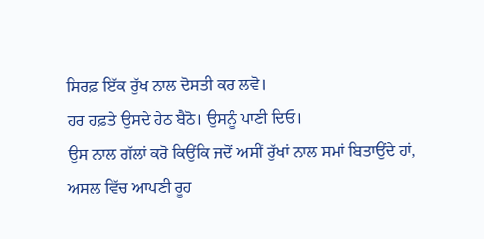ਸਿਰਫ਼ ਇੱਕ ਰੁੱਖ ਨਾਲ ਦੋਸਤੀ ਕਰ ਲਵੋ।
ਹਰ ਹਫ਼ਤੇ ਉਸਦੇ ਹੇਠ ਬੈਠੋ। ਉਸਨੂੰ ਪਾਣੀ ਦਿਓ।
ਉਸ ਨਾਲ ਗੱਲਾਂ ਕਰੋ ਕਿਉਂਕਿ ਜਦੋਂ ਅਸੀਂ ਰੁੱਖਾਂ ਨਾਲ ਸਮਾਂ ਬਿਤਾਉਂਦੇ ਹਾਂ,
ਅਸਲ ਵਿੱਚ ਆਪਣੀ ਰੂਹ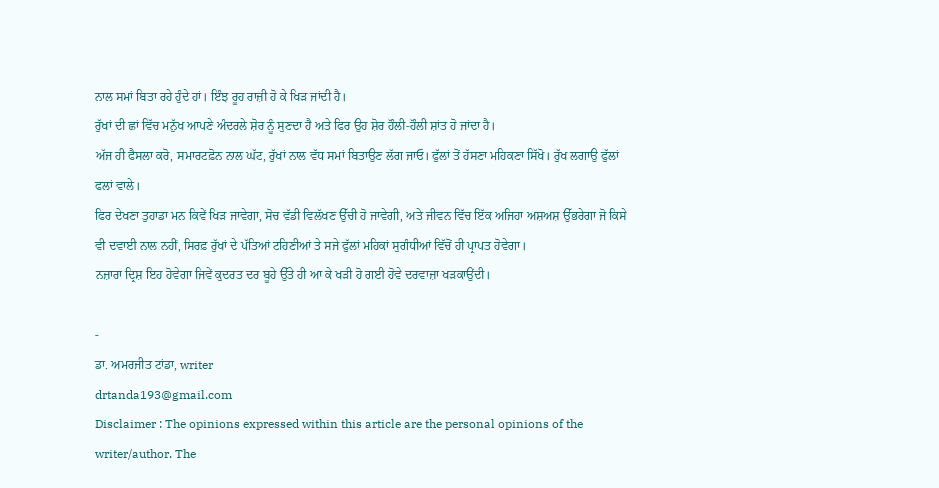ਨਾਲ ਸਮਾਂ ਬਿਤਾ ਰਹੇ ਹੁੰਦੇ ਹਾਂ। ਇੰਝ ਰੂਹ ਰਾਜ਼ੀ ਹੋ ਕੇ ਖਿੜ ਜਾਂਦੀ ਹੈ।
ਰੁੱਖਾਂ ਦੀ ਛਾਂ ਵਿੱਚ ਮਨੁੱਖ ਆਪਣੇ ਅੰਦਰਲੇ ਸ਼ੋਰ ਨੂੰ ਸੁਣਦਾ ਹੈ ਅਤੇ ਫਿਰ ਉਹ ਸ਼ੋਰ ਹੌਲੀ-ਹੌਲੀ ਸ਼ਾਂਤ ਹੋ ਜਾਂਦਾ ਹੈ।
ਅੱਜ ਹੀ ਫੈਸਲਾ ਕਰੋ, ਸਮਾਰਟਫ਼ੋਨ ਨਾਲ ਘੱਟ, ਰੁੱਖਾਂ ਨਾਲ ਵੱਧ ਸਮਾਂ ਬਿਤਾਉਣ ਲੱਗ ਜਾਓ। ਫੁੱਲਾਂ ਤੋਂ ਹੱਸਣਾ ਮਹਿਕਣਾ ਸਿੱਖੋ। ਰੁੱਖ ਲਗਾਉ ਫੁੱਲਾਂ ਫਲਾਂ ਵਾਲੇ।
ਫਿਰ ਦੇਖਣਾ ਤੁਹਾਡਾ ਮਨ ਕਿਵੇਂ ਖਿੜ ਜਾਵੇਗਾ, ਸੋਚ ਵੱਡੀ ਵਿਲੱਖਣ ਉੱਚੀ ਹੋ ਜਾਵੇਗੀ, ਅਤੇ ਜੀਵਨ ਵਿੱਚ ਇੱਕ ਅਜਿਹਾ ਅਸ਼ਅਸ਼ ਉੱਭਰੇਗਾ ਜੋ ਕਿਸੇ ਵੀ ਦਵਾਈ ਨਾਲ ਨਹੀਂ, ਸਿਰਫ਼ ਰੁੱਖਾਂ ਦੇ ਪੱਤਿਆਂ ਟਹਿਣੀਆਂ ਤੇ ਸਜੇ ਫੁੱਲਾਂ ਮਹਿਕਾਂ ਸੁਗੰਧੀਆਂ ਵਿੱਚੋਂ ਹੀ ਪ੍ਰਾਪਤ ਹੋਵੇਗਾ।
ਨਜ਼ਾਰਾ ਦ੍ਰਿਸ਼ ਇਹ ਹੋਵੇਗਾ ਜਿਵੇਂ ਕੁਦਰਤ ਦਰ ਬੂਹੇ ਉੱਤੇ ਹੀ ਆ ਕੇ ਖੜੀ ਹੋ ਗਈ ਹੋਵੇ ਦਰਵਾਜ਼ਾ ਖੜਕਾਉਂਦੀ।

-
ਡਾ. ਅਮਰਜੀਤ ਟਾਂਡਾ, writer
drtanda193@gmail.com
Disclaimer : The opinions expressed within this article are the personal opinions of the writer/author. The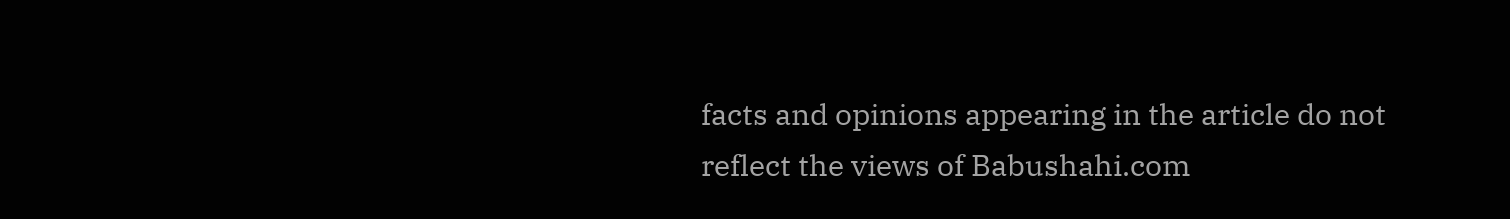facts and opinions appearing in the article do not reflect the views of Babushahi.com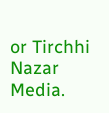or Tirchhi Nazar Media.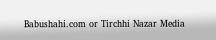Babushahi.com or Tirchhi Nazar Media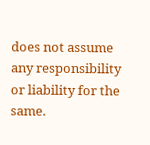does not assume any responsibility or liability for the same.